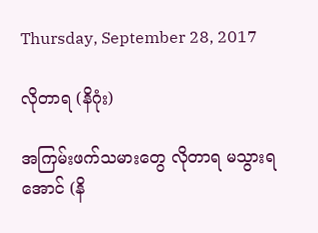Thursday, September 28, 2017

လိုတာရ (နိဂုံး)

အကြမ်းဖက်သမားတွေ လိုတာရ မသွားရအောင် (နိ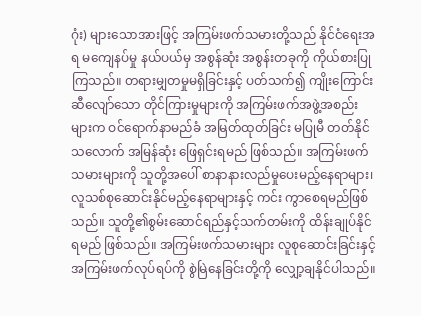ဂုံး) များသောအားဖြင့် အကြမ်းဖက်သမားတို့သည် နိုင်ငံရေးအရ မကျေနပ်မှု နယ်ပယ်မှ အစွန်ဆုံး အစွန်းတခုကို ကိုယ်စားပြု ကြသည်။ တရားမျှတမှုမရှိခြင်းနှင့် ပတ်သက်၍ ကျိုးကြောင်းဆီလျော်သော တိုင်ကြားမှုများကို အကြမ်းဖက်အဖွဲ့အစည်းများက ဝင်ရောက်နာမည်ခံ အမြတ်ထုတ်ခြင်း မပြုမီ တတ်နိုင်သလောက် အမြန်ဆုံး ဖြေရှင်းရမည် ဖြစ်သည်။ အကြမ်းဖက်သမားများကို သူတို့အပေါ် စာနာနားလည်မှုပေးမည့်နေရာများ၊ လူသစ်စုဆောင်းနိုင်မည့်နေရာများနှင့် ကင်း ကွာစေရမည်ဖြစ်သည်။ သူတို့၏စွမ်းဆောင်ရည်နှင့်သက်တမ်းကို ထိန်းချုပ်နိုင်ရမည် ဖြစ်သည်။ အကြမ်းဖက်သမားများ လူစုဆောင်းခြင်းနှင့် အကြမ်းဖက်လုပ်ရပ်ကို စွဲမြဲနေခြင်းတို့ကို လျှော့ချနိုင်ပါသည်။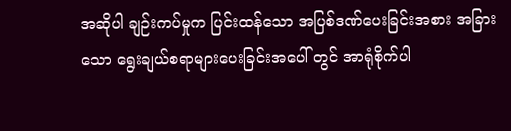အဆိုပါ ချဉ်းကပ်မှုက ပြင်းထန်သော အပြစ်ဒဏ်ပေးခြင်းအစား အခြားသော ရွေးချယ်စရာများပေးခြင်းအပေါ် တွင် အာရုံစိုက်ပါ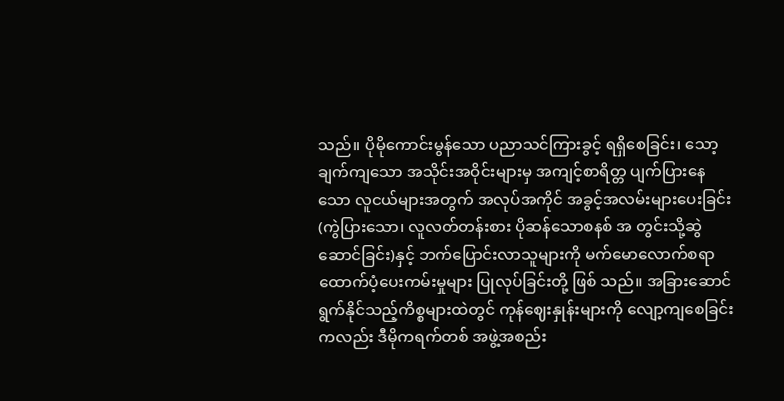သည်။ ပိုမိုကောင်းမွန်သော ပညာသင်ကြားခွင့် ရရှိစေခြင်း၊ သော့ချက်ကျသော အသိုင်းအဝိုင်းများမှ အကျင့်စာရိတ္တ ပျက်ပြားနေ သော လူငယ်များအတွက် အလုပ်အကိုင် အခွင့်အလမ်းများပေးခြင်း (ကွဲပြားသော၊ လူလတ်တန်းစား ပိုဆန်သောစနစ် အ တွင်းသို့ဆွဲဆောင်ခြင်း)နှင့် ဘက်ပြောင်းလာသူများကို မက်မောလောက်စရာ ထောက်ပံ့ပေးကမ်းမှုများ ပြုလုပ်ခြင်းတို့ ဖြစ် သည်။ အခြားဆောင်ရွက်နိုင်သည့်ကိစ္စများထဲတွင် ကုန်ဈေးနှုန်းများကို လျော့ကျစေခြင်းကလည်း ဒီမိုကရက်တစ် အဖွဲ့အစည်း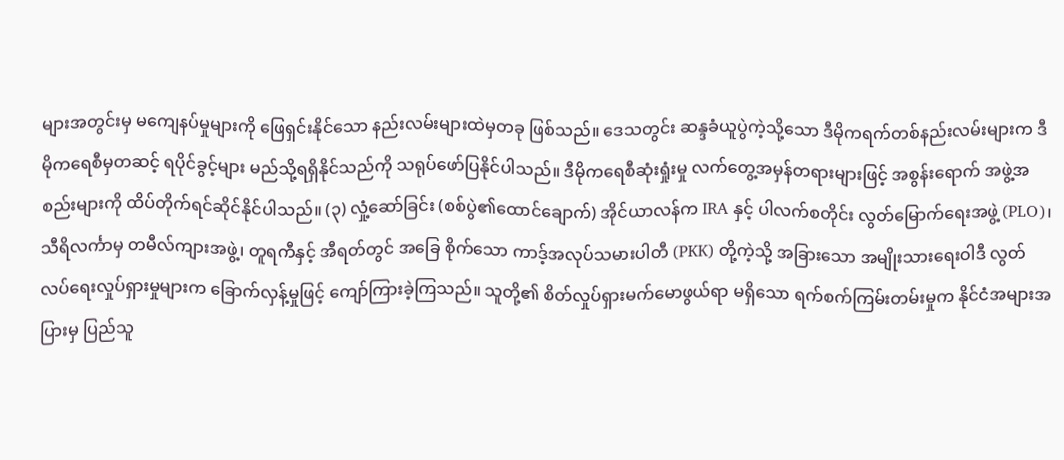များအတွင်းမှ မကျေနပ်မှုများကို ဖြေရှင်းနိုင်သော နည်းလမ်းများထဲမှတခု ဖြစ်သည်။ ဒေသတွင်း ဆန္ဒခံယူပွဲကဲ့သို့သော ဒီမိုကရက်တစ်နည်းလမ်းများက ဒီမိုကရေစီမှတဆင့် ရပိုင်ခွင့်များ မည်သို့ရရှိနိုင်သည်ကို သရုပ်ဖော်ပြနိုင်ပါသည်။ ဒီမိုကရေစီဆုံးရှုံးမှု လက်တွေ့အမှန်တရားများဖြင့် အစွန်းရောက် အဖွဲ့အစည်းများကို ထိပ်တိုက်ရင်ဆိုင်နိုင်ပါသည်။ (၃) လှုံ့ဆော်ခြင်း (စစ်ပွဲ၏ထောင်ချောက်) အိုင်ယာလန်က IRA နှင့် ပါလက်စတိုင်း လွတ်မြောက်ရေးအဖွဲ့ (PLO)၊ သီရိလင်္ကာမှ တမီလ်ကျားအဖွဲ့၊ တူရကီနှင့် အီရတ်တွင် အခြေ စိုက်သော ကာဒ့်အလုပ်သမားပါတီ (PKK) တို့ကဲ့သို့ အခြားသော အမျိုးသားရေးဝါဒီ လွတ်လပ်ရေးလှုပ်ရှားမှုများက ခြောက်လှန့်မှုဖြင့် ကျော်ကြားခဲ့ကြသည်။ သူတို့၏ စိတ်လှုပ်ရှားမက်မောဖွယ်ရာ မရှိသော ရက်စက်ကြမ်းတမ်းမှုက နိုင်ငံအများအပြားမှ ပြည်သူ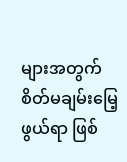များအတွက် စိတ်မချမ်းမြေ့ဖွယ်ရာ ဖြစ်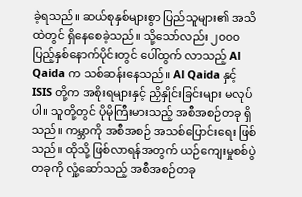ခဲ့ရသည်။ ဆယ်စုနှစ်များစွာ ပြည်သူများ၏ အသိထဲတွင် ရှိနေစေခဲ့သည်။ သို့သော်လည်း ၂၀၀၀ ပြည့်နှစ်နောက်ပိုင်းတွင် ပေါ်ထွက် လာသည့် Al Qaida က သစ်ဆန်းနေသည်။ Al Qaida နှင့် ISIS တို့က အစိုးရများနှင့် ညှိနှိုင်းခြင်းများ မလုပ်ပါ။ သူတို့တွင် ပိုမိုကြီးမားသည့် အစီအစဉ်တခု ရှိသည်။ ကမ္ဘာကို အစီအစဉ် အသစ်ပြောင်းရေး ဖြစ်သည်။ ထိုသို့ ဖြစ်လာရန်အတွက် ယဉ်ကျေးမှုစစ်ပွဲတခုကို လှုံ့ဆော်သည့် အစီအစဉ်တခု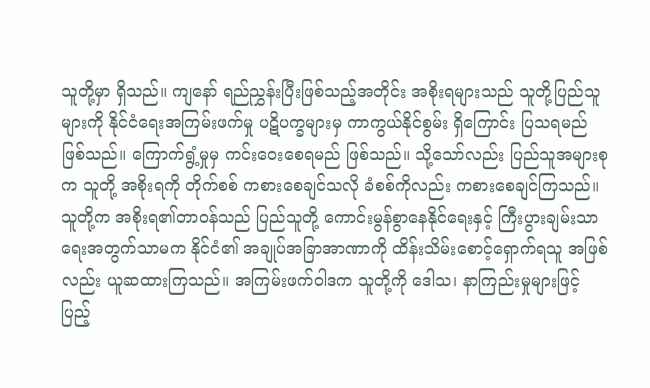သူတို့မှာ ရှိသည်။ ကျနော် ရည်ညွှန်းပြီးဖြစ်သည့်အတိုင်း အစိုးရများသည် သူတို့ပြည်သူများကို နိုင်ငံရေးအကြမ်းဖက်မှု ပဋိပက္ခများမှ ကာကွယ်နိုင်စွမ်း ရှိကြောင်း ပြသရမည်ဖြစ်သည်။ ကြောက်ရွံ့မှုမှ ကင်းဝေးစေရမည် ဖြစ်သည်။ သို့သော်လည်း ပြည်သူအများစုက သူတို့ အစိုးရကို တိုက်စစ် ကစားစေချင်သလို ခံစစ်ကိုလည်း ကစားစေချင်ကြသည်။ သူတို့က အစိုးရ၏တာဝန်သည် ပြည်သူတို့ ကောင်းမွန်စွာနေနိုင်ရေးနှင့် ကြီးပွားချမ်းသာရေးအတွက်သာမက နိုင်ငံ၏ အချုပ်အခြာအာဏာကို ထိန်းသိမ်းစောင့်ရှောက်ရသူ အဖြစ်လည်း ယူဆထားကြသည်။ အကြမ်းဖက်ဝါဒက သူတို့ကို ဒေါသ၊ နာကြည်းမှုများဖြင့် ပြည့်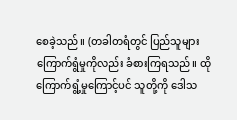စေခဲ့သည်။ (တခါတရံတွင် ပြည်သူများ ကြောက်ရွံမှုကိုလည်း ခံစားကြရသည်။ ထိုကြောက်ရွံ့မှုကြောင့်ပင် သူတို့ကို ဒေါသ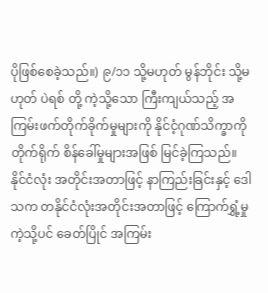ပိုဖြစ်စေခဲ့သည်။) ၉/၁၁ သို့မဟုတ် မွန်ဘိုင်း သို့မဟုတ် ပဲရစ် တို့ ကဲ့သို့သော ကြီးကျယ်သည့် အကြမ်းဖက်တိုက်ခိုက်မှုများကို နိုင်ငံ့ဂုဏ်သိက္ခာကို တိုက်ရိုက် စိန်ခေါ်မှုများအဖြစ် မြင်ခဲ့ကြသည်။ နိုင်ငံလုံး အတိုင်းအတာဖြင့် နာကြည်းခြင်းနှင့် ဒေါသက တနိုင်ငံလုံးအတိုင်းအတာဖြင့် ကြောက်ရွှံ့မှုကဲ့သို့ပင် ခေတ်ပြိုင် အကြမ်း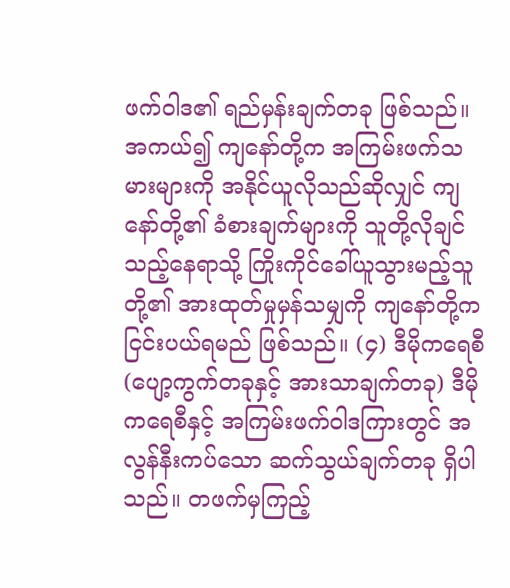ဖက်ဝါဒ၏ ရည်မှန်းချက်တခု ဖြစ်သည်။ အကယ်၍ ကျနော်တို့က အကြမ်းဖက်သမားများကို အနိုင်ယူလိုသည်ဆိုလျှင် ကျနော်တို့၏ ခံစားချက်များကို သူတို့လိုချင် သည့်နေရာသို့ ကြိုးကိုင်ခေါ်ယူသွားမည့်သူတို့၏ အားထုတ်မှုမှန်သမျှကို ကျနော်တို့က ငြင်းပယ်ရမည် ဖြစ်သည်။ (၄) ဒီမိုကရေစီ (ပျော့ကွက်တခုနှင့် အားသာချက်တခု) ဒီမိုကရေစီနှင့် အကြမ်းဖက်ဝါဒကြားတွင် အလွန်နီးကပ်သော ဆက်သွယ်ချက်တခု ရှိပါသည်။ တဖက်မှကြည့်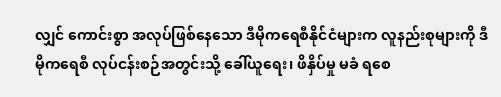လျှင် ကောင်းစွာ အလုပ်ဖြစ်နေသော ဒီမိုကရေစီနိုင်ငံများက လူနည်းစုများကို ဒီမိုကရေစီ လုပ်ငန်းစဉ်အတွင်းသို့ ခေါ်ယူရေး၊ ဖိနှိပ်မှု မခံ ရစေ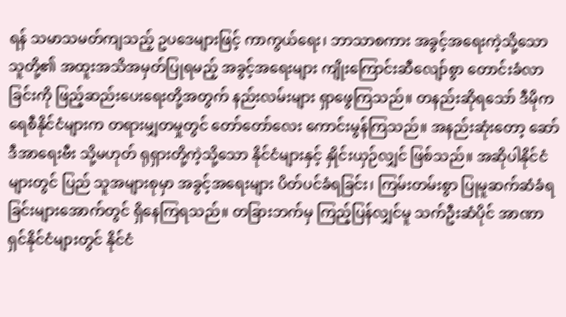ရန် သမာသမတ်ကျသည့် ဥပဒေများဖြင့် ကာကွယ်ရေး၊ ဘာသာစကား အခွင့်အရေးကဲ့သို့သော သူတို့၏ အထူးအသိအမှတ်ပြုရမည့် အခွင့်အရေးများ ကျိုးကြောင်းဆီလျော်စွာ တောင်းခံလာခြင်းကို ဖြည့်ဆည်းပေးရေးတို့အတွက် နည်းလမ်းများ ရှာဖွေကြသည်။ တနည်းဆိုရသော် ဒီမိုကရေစီနိုင်ငံများက တရားမျှတမှုတွင် တော်တော်လေး ကောင်းမွန်ကြသည်။ အနည်းဆုံးတော့ ဆော်ဒီအာရေးဗီး သို့မဟုတ် ရုရှားတို့ကဲ့သို့သော နိုင်ငံများနှင့် နှိုင်းယှဉ်လျှင် ဖြစ်သည်။ အဆိုပါနိုင်ငံများတွင် ပြည် သူအများစုမှာ အခွင့်အရေးများ ပိတ်ပင်ခံရခြင်း၊ ကြမ်းတမ်းစွာ ပြုမူဆက်ဆံခံရခြင်းများအောက်တွင် ရှိနေကြရသည်။ တခြားဘက်မှ ကြည့်ပြန်လျှင်မူ သက်ဦးဆံပိုင် အာဏာရှင်နိုင်ငံများတွင် နိုင်ငံ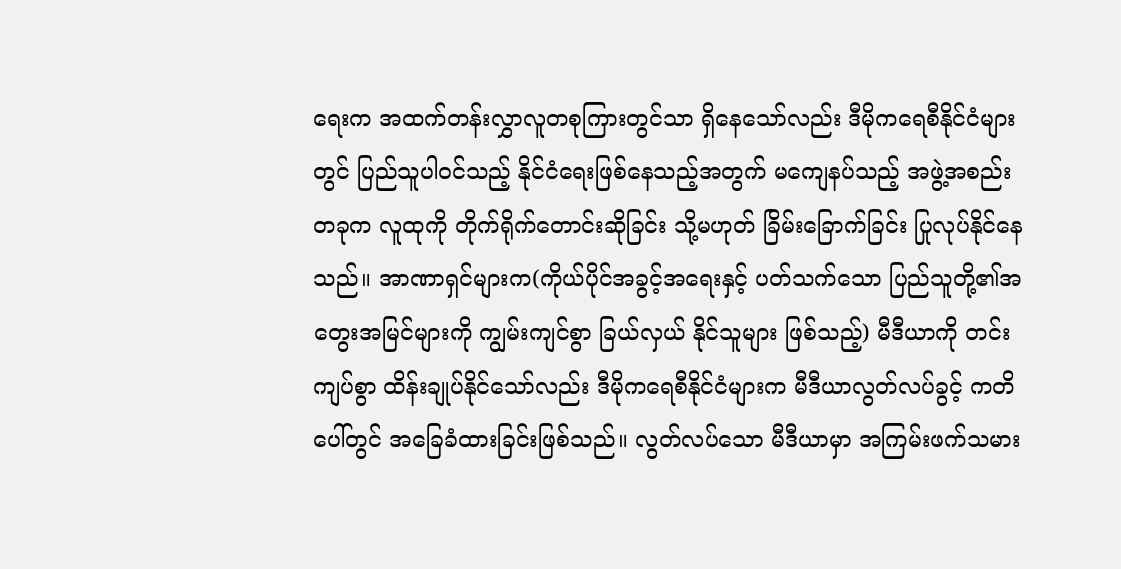ရေးက အထက်တန်းလွှာလူတစုကြားတွင်သာ ရှိနေသော်လည်း ဒီမိုကရေစီနိုင်ငံများတွင် ပြည်သူပါဝင်သည့် နိုင်ငံရေးဖြစ်နေသည့်အတွက် မကျေနပ်သည့် အဖွဲ့အစည်းတခုက လူထုကို တိုက်ရိုက်တောင်းဆိုခြင်း သို့မဟုတ် ခြိမ်းခြောက်ခြင်း ပြုလုပ်နိုင်နေသည်။ အာဏာရှင်များက(ကိုယ်ပိုင်အခွင့်အရေးနှင့် ပတ်သက်သော ပြည်သူတို့၏အတွေးအမြင်များကို ကျွမ်းကျင်စွာ ခြယ်လှယ် နိုင်သူများ ဖြစ်သည့်) မီဒီယာကို တင်းကျပ်စွာ ထိန်းချုပ်နိုင်သော်လည်း ဒီမိုကရေစီနိုင်ငံများက မီဒီယာလွတ်လပ်ခွင့် ကတိ ပေါ်တွင် အခြေခံထားခြင်းဖြစ်သည်။ လွတ်လပ်သော မီဒီယာမှာ အကြမ်းဖက်သမား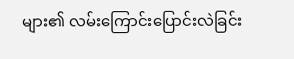များ၏ လမ်းကြောင်းပြောင်းလဲခြင်း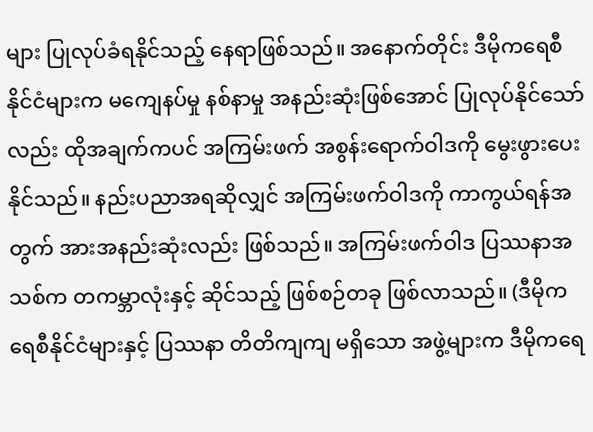များ ပြုလုပ်ခံရနိုင်သည့် နေရာဖြစ်သည်။ အနောက်တိုင်း ဒီမိုကရေစီနိုင်ငံများက မကျေနပ်မှု နစ်နာမှု အနည်းဆုံးဖြစ်အောင် ပြုလုပ်နိုင်သော်လည်း ထိုအချက်ကပင် အကြမ်းဖက် အစွန်းရောက်ဝါဒကို မွေးဖွားပေးနိုင်သည်။ နည်းပညာအရဆိုလျှင် အကြမ်းဖက်ဝါဒကို ကာကွယ်ရန်အတွက် အားအနည်းဆုံးလည်း ဖြစ်သည်။ အကြမ်းဖက်ဝါဒ ပြဿနာအသစ်က တကမ္ဘာလုံးနှင့် ဆိုင်သည့် ဖြစ်စဉ်တခု ဖြစ်လာသည်။ (ဒီမိုကရေစီနိုင်ငံများနှင့် ပြဿနာ တိတိကျကျ မရှိသော အဖွဲ့များက ဒီမိုကရေ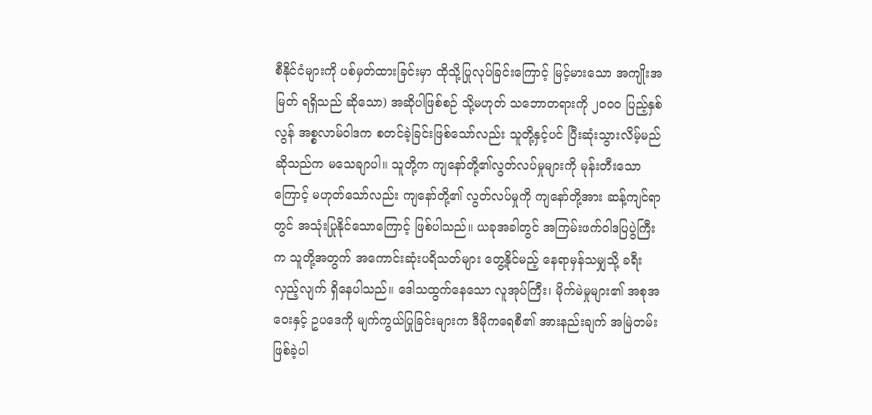စီနိုင်ငံများကို ပစ်မှတ်ထားခြင်းမှာ ထိုသို့ပြုလုပ်ခြင်းကြောင့် မြင့်မားသော အကျိုးအမြတ် ရရှိသည် ဆိုသော) အဆိုပါဖြစ်စဉ် သို့မဟုတ် သဘောတရားကို ၂၀၀၀ ပြည့်နှစ်လွန် အစ္စလာမ်ဝါဒက စတင်ခဲ့ခြင်းဖြစ်သော်လည်း သူတို့နှင့်ပင် ပြီးဆုံးသွားလိမ့်မည်ဆိုသည်က မသေချာပါ။ သူတို့က ကျနော်တို့၏လွတ်လပ်မှုများကို မုန်းတီးသောကြောင့် မဟုတ်သော်လည်း ကျနော်တို့၏ လွတ်လပ်မှုကို ကျနော်တို့အား ဆန့်ကျင်ရာတွင် အသုံးပြုနိုင်သောကြောင့် ဖြစ်ပါသည်။ ယခုအခါတွင် အကြမ်းဖက်ဝါဒပြပွဲကြီးက သူတို့အတွက် အကောင်းဆုံးပရိသတ်များ တွေ့နိုင်မည့် နေရာမှန်သမျှသို့ ခရီးလှည့်လျက် ရှိနေပါသည်။ ဒေါသထွက်နေသော လူအုပ်ကြီး၊ မိုက်မဲမှုများ၏ အစုအဝေးနှင့် ဥပဒေကို မျက်ကွယ်ပြုခြင်းများက ဒီမိုကရေစီ၏ အားနည်းချက် အမြဲတမ်း ဖြစ်ခဲ့ပါ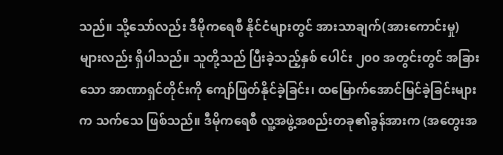သည်။ သို့သော်လည်း ဒီမိုကရေစီ နိုင်ငံများတွင် အားသာချက်(အားကောင်းမှု)များလည်း ရှိပါသည်။ သူတို့သည် ပြီးခဲ့သည့်နှစ် ပေါင်း ၂၀၀ အတွင်းတွင် အခြားသော အာဏာရှင်တိုင်းကို ကျော်ဖြတ်နိုင်ခဲ့ခြင်း၊ ထမြောက်အောင်မြင်ခဲ့ခြင်းများက သက်သေ ဖြစ်သည်။ ဒီမိုကရေစီ လူ့အဖွဲ့အစည်းတခု၏ခွန်အားက (အတွေးအ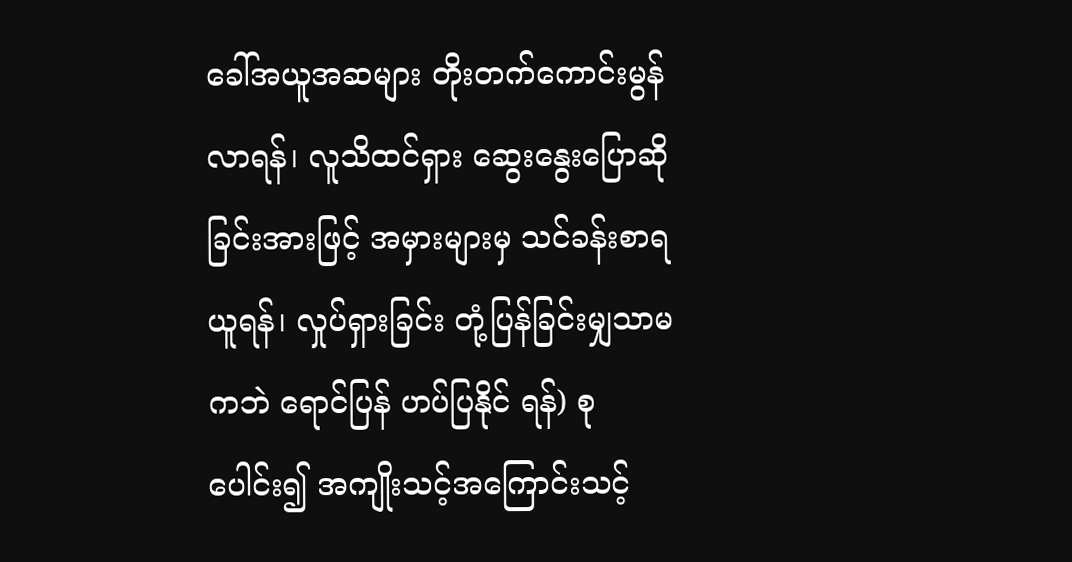ခေါ်အယူအဆများ တိုးတက်ကောင်းမွန်လာရန်၊ လူသိထင်ရှား ဆွေးနွေးပြောဆိုခြင်းအားဖြင့် အမှားများမှ သင်ခန်းစာရယူရန်၊ လှုပ်ရှားခြင်း တုံ့ပြန်ခြင်းမျှသာမကဘဲ ရောင်ပြန် ဟပ်ပြနိုင် ရန်) စုပေါင်း၍ အကျိုးသင့်အကြောင်းသင့်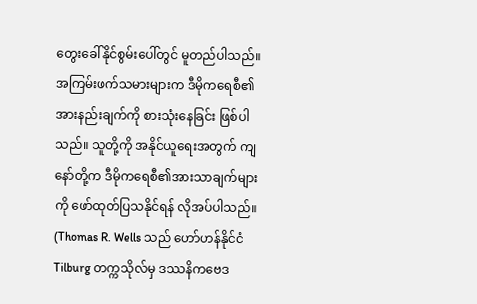တွေးခေါ်နိုင်စွမ်းပေါ်တွင် မူတည်ပါသည်။ အကြမ်းဖက်သမားများက ဒီမိုကရေစီ၏ အားနည်းချက်ကို စားသုံးနေခြင်း ဖြစ်ပါသည်။ သူတို့ကို အနိုင်ယူရေးအတွက် ကျနော်တို့က ဒီမိုကရေစီ၏အားသာချက်များကို ဖော်ထုတ်ပြသနိုင်ရန် လိုအပ်ပါသည်။ (Thomas R. Wells သည် ဟော်ဟန်နိုင်ငံ Tilburg တက္ကသိုလ်မှ ဒဿနိကဗေဒ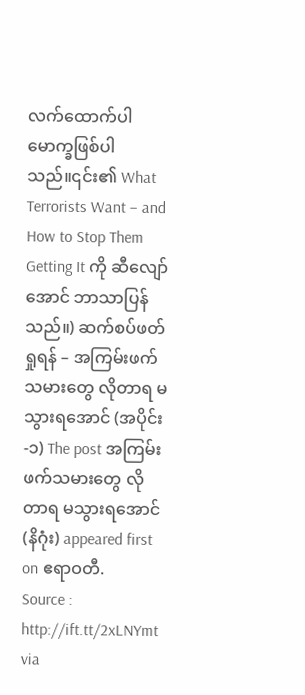လက်ထောက်ပါမောက္ခဖြစ်ပါသည်။၎င်း၏ What Terrorists Want – and How to Stop Them Getting It ကို ဆီလျော်အောင် ဘာသာပြန်သည်။) ဆက်စပ်ဖတ်ရှုရန် – အကြမ်းဖက်သမားတွေ လိုတာရ မသွားရအောင် (အပိုင်း-၁) The post အကြမ်းဖက်သမားတွေ လိုတာရ မသွားရအောင် (နိဂုံး) appeared first on ဧရာဝတီ.
Source : http://ift.tt/2xLNYmt
via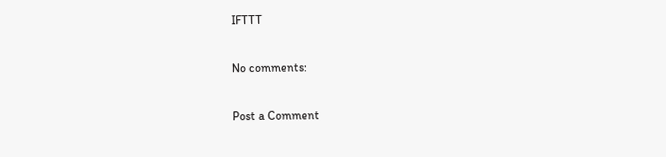IFTTT

No comments:

Post a Comment